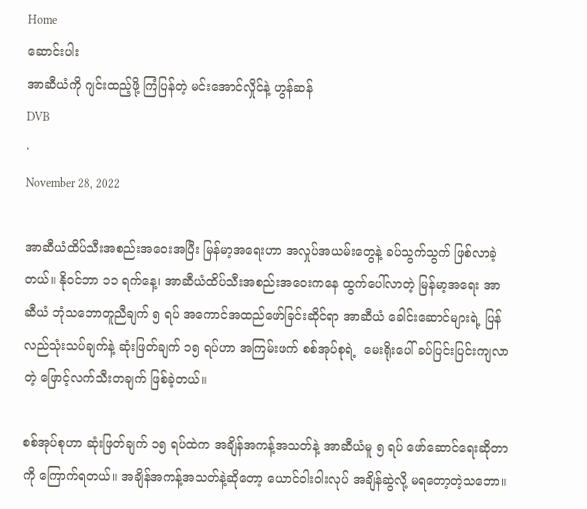Home
ဆောင်းပါး
အာဆီယံကို ဂျင်းထည့်ဖို့ ကြံပြန်တဲ့ မင်းအောင်လှိုင်နဲ့ ဟွန်ဆန်
DVB
·
November 28, 2022

အာဆီယံထိပ်သီးအစည်းအဝေးအပြီး မြန်မာ့အရေးဟာ အလှုပ်အယမ်းတွေနဲ့ ခပ်သွက်သွက် ဖြစ်လာခဲ့တယ်။ နိုဝင်ဘာ ၁၁ ရက်နေ့၊ အာဆီယံထိပ်သီးအစည်းအဝေးကနေ ထွက်ပေါ်လာတဲ့ မြန်မာ့အရေး အာဆီယံ ဘုံသဘောတူညီချက် ၅ ရပ် အကောင်အထည်ဖော်ခြင်းဆိုင်ရာ အာဆီယံ ခေါင်းဆောင်များရဲ့ ပြန်လည်သုံးသပ်ချက်နဲ့ ဆုံးဖြတ်ချက် ၁၅ ရပ်ဟာ အကြမ်းဖက် စစ်အုပ်စုရဲ့  မေးရိုးပေါ် ခပ်ပြင်းပြင်းကျလာတဲ့ ဖြောင့်လက်သီးတချက် ဖြစ်ခဲ့တယ်။

စစ်အုပ်စုဟာ ဆုံးဖြတ်ချက် ၁၅ ရပ်ထဲက အချိန်အကန့်အသတ်နဲ့ အာဆီယံမူ ၅ ရပ် ဖော်ဆောင်ရေးဆိုတာကို ကြောက်ရတယ်။ အချိန်အကန့်အသတ်နဲ့ဆိုတော့ ယောင်ဝါးဝါးလုပ် အချိန်ဆွဲလို့ မရတော့တဲ့သဘော။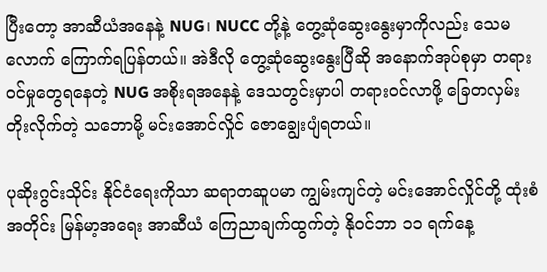ပြီးတော့ အာဆီယံအနေနဲ့ NUG၊ NUCC တို့နဲ့ တွေ့ဆုံဆွေးနွေးမှာကိုလည်း သေမလောက် ကြောက်ရပြန်တယ်။ အဲဒီလို တွေ့ဆုံဆွေးနွေးပြီဆို အနောက်အုပ်စုမှာ တရားဝင်မှုတွေရနေတဲ့ NUG အစိုးရအနေနဲ့ ဒေသတွင်းမှာပါ တရားဝင်လာဖို့ ခြေတလှမ်းတိုးလိုက်တဲ့ သဘောမို့ မင်းအောင်လှိုင် ဇောချွေးပျံရတယ်။

ပုဆိုးဂွင်းသိုင်း နိုင်ငံရေးကိုသာ ဆရာတဆူပမာ ကျွမ်းကျင်တဲ့ မင်းအောင်လှိုင်တို့ ထုံးစံအတိုင်း မြန်မာ့အရေး အာဆီယံ ကြေညာချက်ထွက်တဲ့ နိုဝင်ဘာ ၁၁ ရက်နေ့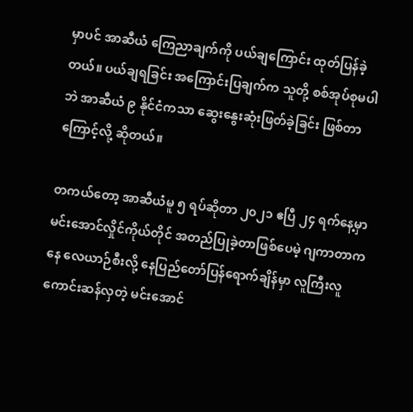မှာပင် အာဆီယံ ကြေညာချက်ကို ပယ်ချကြောင်း ထုတ်ပြန်ခဲ့တယ်။ ပယ်ချရခြင်း အကြောင်းပြချက်က သူတို့ စစ်အုပ်စုမပါဘဲ အာဆီယံ ၉ နိုင်ငံကသာ ဆွေးနွေးဆုံးဖြတ်ခဲ့ခြင်း ဖြစ်တာကြောင့်လို့ ဆိုတယ်။

တကယ်တော့ အာဆီယံမူ ၅ ရပ်ဆိုတာ ၂၀၂၁ ဧပြီ ၂၄ ရက်နေ့မှာ မင်းအောင်လှိုင်ကိုယ်တိုင် အတည်ပြုခဲ့တာဖြစ်ပေမဲ့ ဂျကာတာကနေ လေယာဉ်စီးလို့ နေပြည်တော်ပြန်ရောက်ချိန်မှာ လူကြီးလူကောင်းဆန်လှတဲ့ မင်းအောင်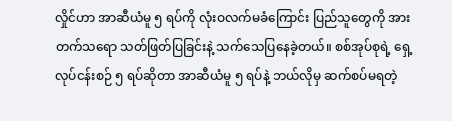လှိုင်ဟာ အာဆီယံမူ ၅ ရပ်ကို လုံးဝလက်မခံကြောင်း ပြည်သူတွေကို အားတက်သရော သတ်ဖြတ်ပြခြင်းနဲ့ သက်သေပြနေခဲ့တယ်။ စစ်အုပ်စုရဲ့ ရှေ့လုပ်ငန်းစဉ် ၅ ရပ်ဆိုတာ အာဆီယံမူ ၅ ရပ်နဲ့ ဘယ်လိုမှ ဆက်စပ်မရတဲ့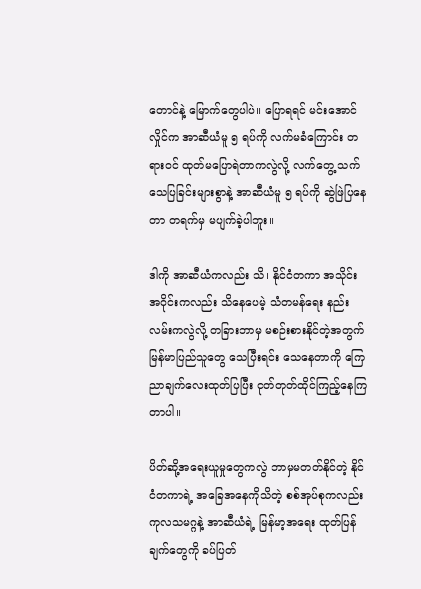တောင်နဲ့ မြောက်တွေပါပဲ။ ပြောရရင် မင်းအောင်လှိုင်က အာဆီယံမူ ၅ ရပ်ကို လက်မခံကြောင်း တရားဝင် ထုတ်မပြောရဲတာကလွဲလို့ လက်တွေ့ သက်သေပြခြင်းများစွာနဲ့ အာဆီယံမူ ၅ ရပ်ကို ဆွဲဖြဲပြနေတာ တရက်မှ မပျက်ခဲ့ပါဘူး။

ဒါကို အာဆီယံကလည်း သိ၊ နိုင်ငံတကာ အသိုင်းအဝိုင်းကလည်း သိနေပေမဲ့ သံတမန်ရေး နည်းလမ်းကလွဲလို့ တခြားဘာမှ မစဉ်းစားနိုင်တဲ့အတွက် မြန်မာပြည်သူတွေ သေပြီးရင်း သေနေတာကို ကြေညာချက်လေးထုတ်ပြပြီး ငုတ်တုတ်ထိုင်ကြည့်နေကြတာပါ။

ပိတ်ဆို့အရေးယူမှုတွေကလွဲ ဘာမှမတတ်နိုင်တဲ့ နိုင်ငံတကာရဲ့ အခြေအနေကိုသိတဲ့ စစ်အုပ်စုကလည်း ကုလသမဂ္ဂနဲ့ အာဆီယံရဲ့ မြန်မာ့အရေး ထုတ်ပြန်ချက်တွေကို ခပ်ပြတ်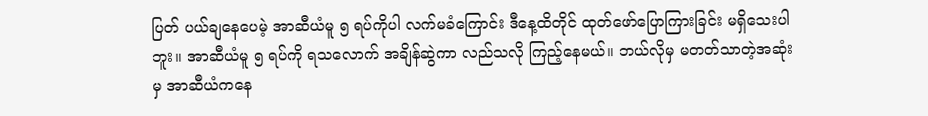ပြတ် ပယ်ချနေပေမဲ့ အာဆီယံမူ ၅ ရပ်ကိုပါ လက်မခံကြောင်း ဒီနေ့ထိတိုင် ထုတ်ဖော်ပြောကြားခြင်း မရှိသေးပါဘူး။ အာဆီယံမူ ၅ ရပ်ကို ရသလောက် အချိန်ဆွဲကာ လည်သလို ကြည့်နေမယ်။ ဘယ်လိုမှ မတတ်သာတဲ့အဆုံးမှ အာဆီယံကနေ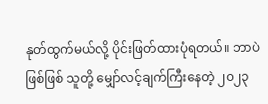နုတ်ထွက်မယ်လို့ ပိုင်းဖြတ်ထားပုံရတယ်။ ဘာပဲဖြစ်ဖြစ် သူတို့ မျှော်လင့်ချက်ကြီးနေတဲ့ ၂၀၂၃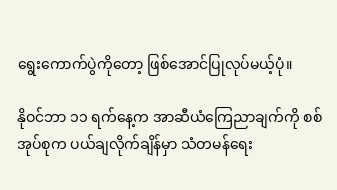ရွေးကောက်ပွဲကိုတော့ ဖြစ်အောင်ပြုလုပ်မယ့်ပုံ။

နိုဝင်ဘာ ၁၁ ရက်နေ့က အာဆီယံကြေညာချက်ကို စစ်အုပ်စုက ပယ်ချလိုက်ချိန်မှာ သံတမန်ရေး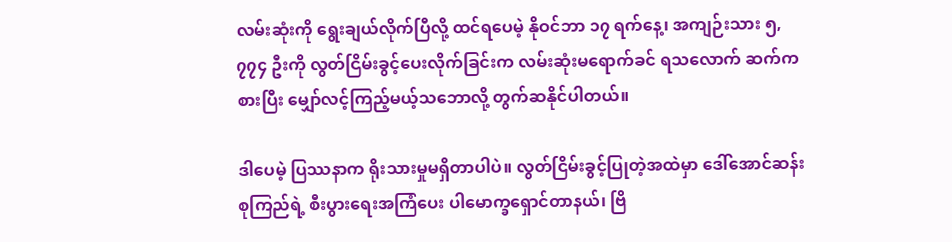လမ်းဆုံးကို ရွေးချယ်လိုက်ပြီလို့ ထင်ရပေမဲ့ နိုဝင်ဘာ ၁၇ ရက်နေ့၊ အကျဉ်းသား ၅,၇၇၄ ဦးကို လွတ်ငြိမ်းခွင့်ပေးလိုက်ခြင်းက လမ်းဆုံးမရောက်ခင် ရသလောက် ဆက်ကစားပြီး မျှော်လင့်ကြည့်မယ့်သဘောလို့ တွက်ဆနိုင်ပါတယ်။

ဒါပေမဲ့ ပြဿနာက ရိုးသားမှုမရှိတာပါပဲ။ လွတ်ငြိမ်းခွင့်ပြုတဲ့အထဲမှာ ဒေါ်အောင်ဆန်းစုကြည်ရဲ့ စီးပွားရေးအကြံပေး ပါမောက္ခရှောင်တာနယ်၊ ဗြိ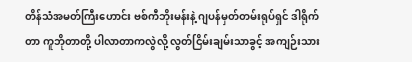တိန်သံအမတ်ကြီးဟောင်း ဗစ်ကီဘိုးမန်းနဲ့ ဂျပန်မှတ်တမ်းရုပ်ရှင် ဒါရိုက်တာ ကူဘိုတာတို့ ပါလာတာကလွဲလို့ လွတ်ငြိမ်းချမ်းသာခွင့် အကျဉ်းသား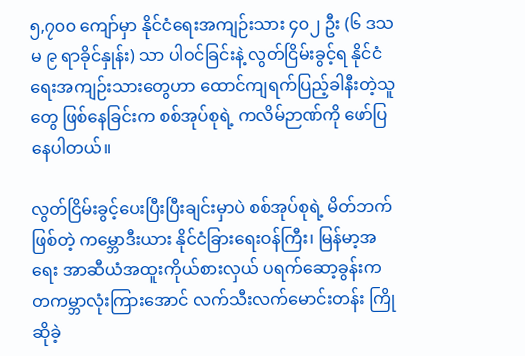၅,၇၀၀ ကျော်မှာ နိုင်ငံရေးအကျဉ်းသား ၄၀၂ ဦး (၆ ဒသမ ၉ ရာခိုင်နှုန်း) သာ ပါဝင်ခြင်းနဲ့ လွတ်ငြိမ်းခွင့်ရ နိုင်ငံရေးအကျဉ်းသားတွေဟာ ထောင်ကျရက်ပြည့်ခါနီးတဲ့သူတွေ ဖြစ်နေခြင်းက စစ်အုပ်စုရဲ့ ကလိမ်ဉာဏ်ကို ဖော်ပြနေပါတယ်။

လွတ်ငြိမ်းခွင့်ပေးပြီးပြီးချင်းမှာပဲ စစ်အုပ်စုရဲ့ မိတ်ဘက်ဖြစ်တဲ့ ကမ္ဘောဒီးယား နိုင်ငံခြားရေးဝန်ကြီး၊ မြန်မာ့အရေး အာဆီယံအထူးကိုယ်စားလှယ် ပရက်ဆော့ခွန်းက တကမ္ဘာလုံးကြားအောင် လက်သီးလက်မောင်းတန်း ကြိုဆိုခဲ့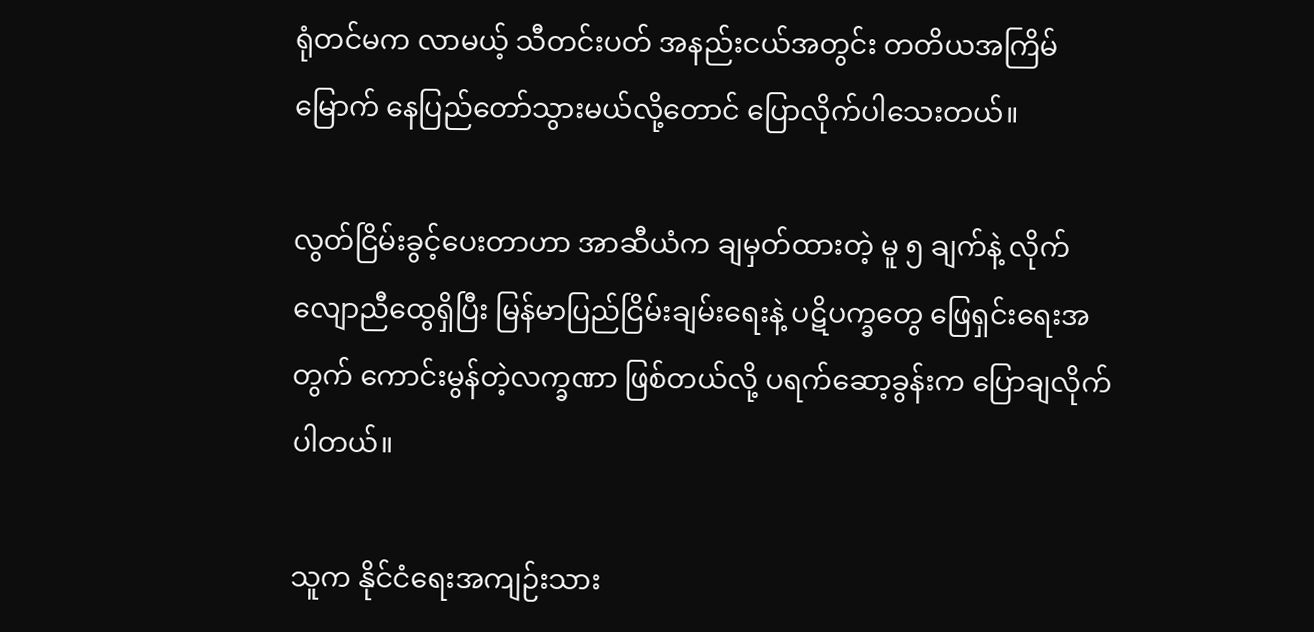ရုံတင်မက လာမယ့် သီတင်းပတ် အနည်းငယ်အတွင်း တတိယအကြိမ်မြောက် နေပြည်တော်သွားမယ်လို့တောင် ပြောလိုက်ပါသေးတယ်။

လွတ်ငြိမ်းခွင့်ပေးတာဟာ အာဆီယံက ချမှတ်ထားတဲ့ မူ ၅ ချက်နဲ့ လိုက်လျောညီထွေရှိပြီး မြန်မာပြည်ငြိမ်းချမ်းရေးနဲ့ ပဋိပက္ခတွေ ဖြေရှင်းရေးအတွက် ကောင်းမွန်တဲ့လက္ခဏာ ဖြစ်တယ်လို့ ပရက်ဆော့ခွန်းက ပြောချလိုက်ပါတယ်။

သူက နိုင်ငံရေးအကျဉ်းသား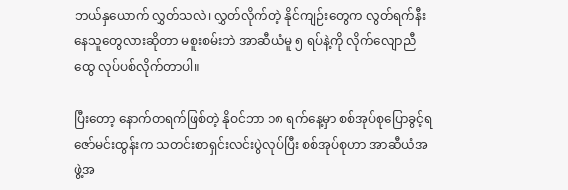ဘယ်နှယောက် လွှတ်သလဲ၊ လွှတ်လိုက်တဲ့ နိုင်ကျဉ်းတွေက လွတ်ရက်နီးနေသူတွေလားဆိုတာ မစူးစမ်းဘဲ အာဆီယံမူ ၅ ရပ်နဲ့ကို လိုက်လျောညီထွေ လုပ်ပစ်လိုက်တာပါ။

ပြီးတော့ နောက်တရက်ဖြစ်တဲ့ နိုဝင်ဘာ ၁၈ ရက်နေ့မှာ စစ်အုပ်စုပြောခွင့်ရ ဇော်မင်းထွန်းက သတင်းစာရှင်းလင်းပွဲလုပ်ပြီး စစ်အုပ်စုဟာ အာဆီယံအဖွဲ့အ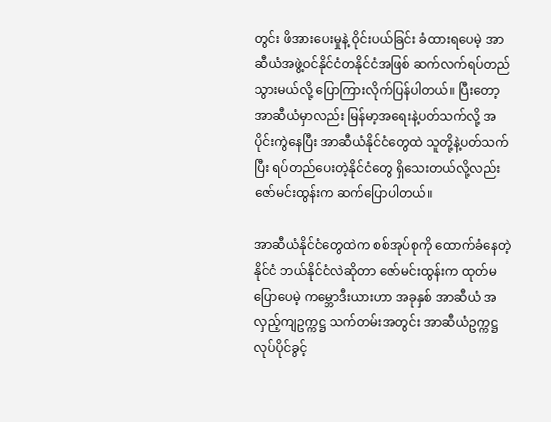တွင်း ဖိအားပေးမှုနဲ့ ဝိုင်းပယ်ခြင်း ခံထားရပေမဲ့ အာဆီယံအဖွဲ့ဝင်နိုင်ငံတနိုင်ငံအဖြစ် ဆက်လက်ရပ်တည်သွားမယ်လို့ ပြောကြားလိုက်ပြန်ပါတယ်။ ပြီးတော့ အာဆီယံမှာလည်း မြန်မာ့အရေးနဲ့ပတ်သက်လို့ အပိုင်းကွဲနေပြီး အာဆီယံနိုင်ငံတွေထဲ သူတို့နဲ့ပတ်သက်ပြီး ရပ်တည်ပေးတဲ့နိုင်ငံတွေ ရှိသေးတယ်လို့လည်း ဇော်မင်းထွန်းက ဆက်ပြောပါတယ်။

အာဆီယံနိုင်ငံတွေထဲက စစ်အုပ်စုကို ထောက်ခံနေတဲ့နိုင်ငံ ဘယ်နိုင်ငံလဲဆိုတာ ဇော်မင်းထွန်းက ထုတ်မပြောပေမဲ့ ကမ္ဘောဒီးယားဟာ အခုနှစ် အာဆီယံ အလှည့်ကျဥက္ကဋ္ဌ သက်တမ်းအတွင်း အာဆီယံဥက္ကဋ္ဌ လုပ်ပိုင်ခွင့်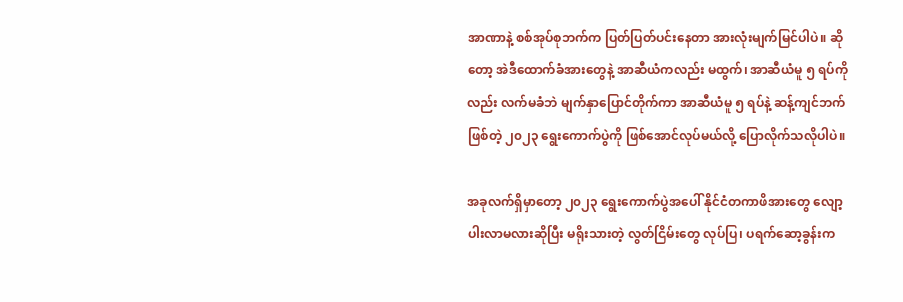အာဏာနဲ့ စစ်အုပ်စုဘက်က ပြတ်ပြတ်ပင်းနေတာ အားလုံးမျက်မြင်ပါပဲ။ ဆိုတော့ အဲဒီထောက်ခံအားတွေနဲ့ အာဆီယံကလည်း မထွက်၊ အာဆီယံမူ ၅ ရပ်ကိုလည်း လက်မခံဘဲ မျက်နှာပြောင်တိုက်ကာ အာဆီယံမူ ၅ ရပ်နဲ့ ဆန့်ကျင်ဘက်ဖြစ်တဲ့ ၂၀၂၃ ရွေးကောက်ပွဲကို ဖြစ်အောင်လုပ်မယ်လို့ ပြောလိုက်သလိုပါပဲ။

အခုလက်ရှိမှာတော့ ၂၀၂၃ ရွေးကောက်ပွဲအပေါ် နိုင်ငံတကာဖိအားတွေ လျော့ပါးလာမလားဆိုပြီး မရိုးသားတဲ့ လွတ်ငြိမ်းတွေ လုပ်ပြ၊ ပရက်ဆော့ခွန်းက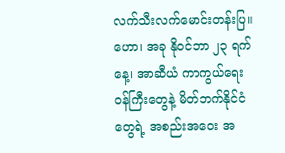လက်သီးလက်မောင်းတန်းပြ။ ဟော၊ အခု နိုဝင်ဘာ ၂၃ ရက်နေ့၊ အာဆီယံ ကာကွယ်ရေးဝန်ကြီးတွေနဲ့ မိတ်ဘက်နိုင်ငံတွေရဲ့ အစည်းအဝေး အ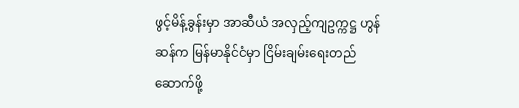ဖွင့်မိန့်ခွန်းမှာ အာဆီယံ အလှည့်ကျဥက္ကဋ္ဌ ဟွန်ဆန်က မြန်မာနိုင်ငံမှာ ငြိမ်းချမ်းရေးတည်ဆောက်ဖို့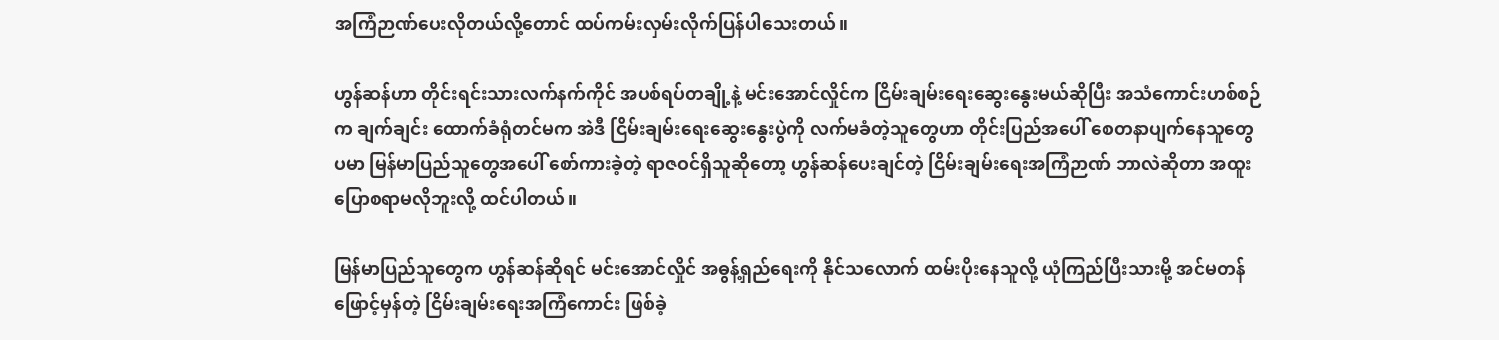အကြံဉာဏ်ပေးလိုတယ်လို့တောင် ထပ်ကမ်းလှမ်းလိုက်ပြန်ပါသေးတယ်။

ဟွန်ဆန်ဟာ တိုင်းရင်းသားလက်နက်ကိုင် အပစ်ရပ်တချို့နဲ့ မင်းအောင်လှိုင်က ငြိမ်းချမ်းရေးဆွေးနွေးမယ်ဆိုပြီး အသံကောင်းဟစ်စဉ်က ချက်ချင်း ထောက်ခံရုံတင်မက အဲဒီ ငြိမ်းချမ်းရေးဆွေးနွေးပွဲကို လက်မခံတဲ့သူတွေဟာ တိုင်းပြည်အပေါ် စေတနာပျက်နေသူတွေပမာ မြန်မာပြည်သူတွေအပေါ် စော်ကားခဲ့တဲ့ ရာဇဝင်ရှိသူဆိုတော့ ဟွန်ဆန်ပေးချင်တဲ့ ငြိမ်းချမ်းရေးအကြံဉာဏ် ဘာလဲဆိုတာ အထူးပြောစရာမလိုဘူးလို့ ထင်ပါတယ်။

မြန်မာပြည်သူတွေက ဟွန်ဆန်ဆိုရင် မင်းအောင်လှိုင် အဓွန့်ရှည်ရေးကို နိုင်သလောက် ထမ်းပိုးနေသူလို့ ယုံကြည်ပြီးသားမို့ အင်မတန်ဖြောင့်မှန်တဲ့ ငြိမ်းချမ်းရေးအကြံကောင်း ဖြစ်ခဲ့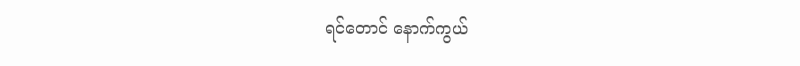ရင်တောင် နောက်ကွယ်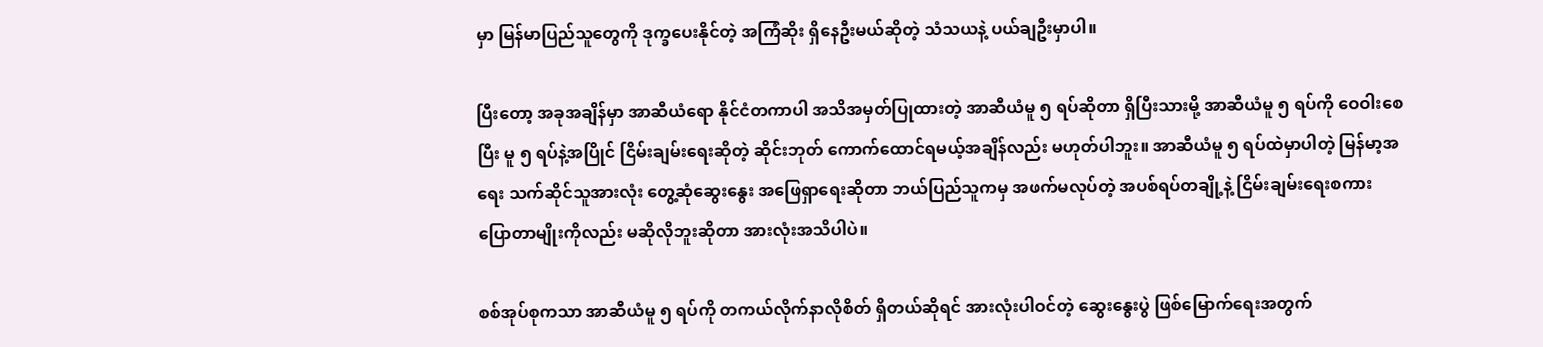မှာ မြန်မာပြည်သူတွေကို ဒုက္ခပေးနိုင်တဲ့ အကြံဆိုး ရှိနေဦးမယ်ဆိုတဲ့ သံသယနဲ့ ပယ်ချဦးမှာပါ။

ပြီးတော့ အခုအချိန်မှာ အာဆီယံရော နိုင်ငံတကာပါ အသိအမှတ်ပြုထားတဲ့ အာဆီယံမူ ၅ ရပ်ဆိုတာ ရှိပြီးသားမို့ အာဆီယံမူ ၅ ရပ်ကို ဝေဝါးစေပြီး မူ ၅ ရပ်နဲ့အပြိုင် ငြိမ်းချမ်းရေးဆိုတဲ့ ဆိုင်းဘုတ် ကောက်ထောင်ရမယ့်အချိန်လည်း မဟုတ်ပါဘူး။ အာဆီယံမူ ၅ ရပ်ထဲမှာပါတဲ့ မြန်မာ့အရေး သက်ဆိုင်သူအားလုံး တွေ့ဆုံဆွေးနွေး အဖြေရှာရေးဆိုတာ ဘယ်ပြည်သူကမှ အဖက်မလုပ်တဲ့ အပစ်ရပ်တချို့နဲ့ ငြိမ်းချမ်းရေးစကား ပြောတာမျိုးကိုလည်း မဆိုလိုဘူးဆိုတာ အားလုံးအသိပါပဲ။

စစ်အုပ်စုကသာ အာဆီယံမူ ၅ ရပ်ကို တကယ်လိုက်နာလိုစိတ် ရှိတယ်ဆိုရင် အားလုံးပါဝင်တဲ့ ဆွေးနွေးပွဲ ဖြစ်မြောက်ရေးအတွက်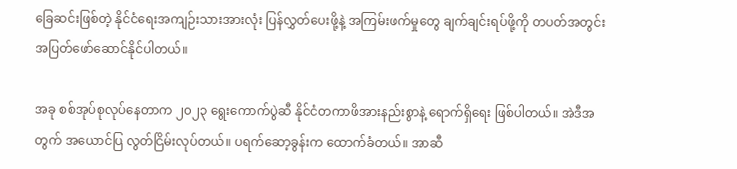ခြေဆင်းဖြစ်တဲ့ နိုင်ငံရေးအကျဉ်းသားအားလုံး ပြန်လွှတ်ပေးဖို့နဲ့ အကြမ်းဖက်မှုတွေ ချက်ချင်းရပ်ဖို့ကို တပတ်အတွင်း အပြတ်ဖော်ဆောင်နိုင်ပါတယ်။

အခု စစ်အုပ်စုလုပ်နေတာက ၂၀၂၃ ရွေးကောက်ပွဲဆီ နိုင်ငံတကာဖိအားနည်းစွာနဲ့ ရောက်ရှိရေး ဖြစ်ပါတယ်။ အဲဒီအတွက် အယောင်ပြ လွတ်ငြိမ်းလုပ်တယ်။ ပရက်ဆော့ခွန်းက ထောက်ခံတယ်။ အာဆီ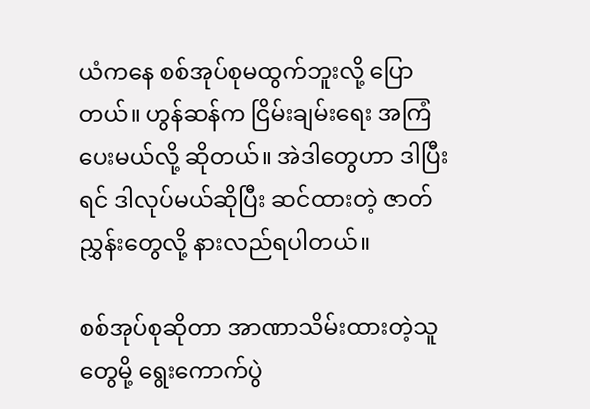ယံကနေ စစ်အုပ်စုမထွက်ဘူးလို့ ပြောတယ်။ ဟွန်ဆန်က ငြိမ်းချမ်းရေး အကြံပေးမယ်လို့ ဆိုတယ်။ အဲဒါတွေဟာ ဒါပြီးရင် ဒါလုပ်မယ်ဆိုပြီး ဆင်ထားတဲ့ ဇာတ်ညွှန်းတွေလို့ နားလည်ရပါတယ်။

စစ်အုပ်စုဆိုတာ အာဏာသိမ်းထားတဲ့သူတွေမို့ ရွေးကောက်ပွဲ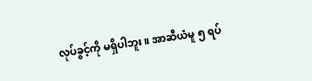လုပ်ခွင့်ကို မရှိပါဘူး။ အာဆီယံမူ ၅ ရပ်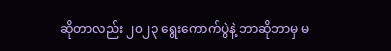ဆိုတာလည်း ၂၀၂၃ ရွေးကောက်ပွဲနဲ့ ဘာဆိုဘာမှ မ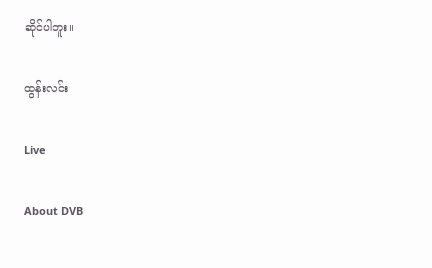ဆိုင်ပါဘူး။

ထွန်းလင်း

Live

About DVB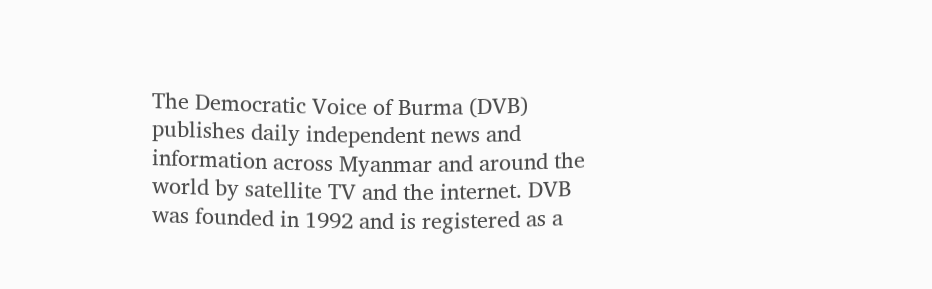The Democratic Voice of Burma (DVB) publishes daily independent news and information across Myanmar and around the world by satellite TV and the internet. DVB was founded in 1992 and is registered as a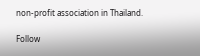non-profit association in Thailand.

Follow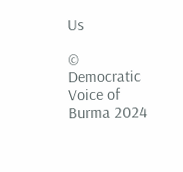Us

© Democratic Voice of Burma 2024